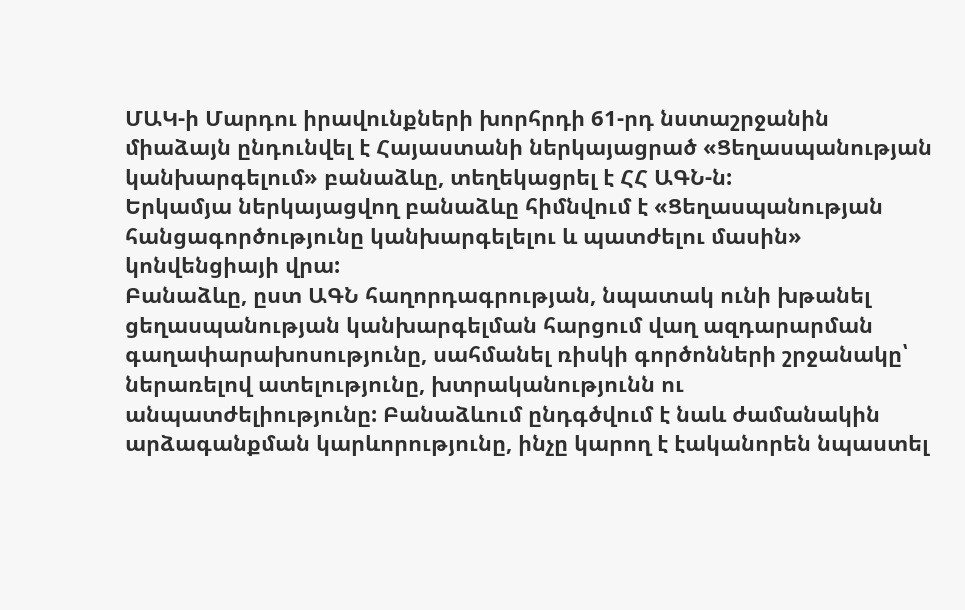ՄԱԿ-ի Մարդու իրավունքների խորհրդի 61-րդ նստաշրջանին միաձայն ընդունվել է Հայաստանի ներկայացրած «Ցեղասպանության կանխարգելում» բանաձևը, տեղեկացրել է ՀՀ ԱԳՆ-ն:
Երկամյա ներկայացվող բանաձևը հիմնվում է «Ցեղասպանության հանցագործությունը կանխարգելելու և պատժելու մասին» կոնվենցիայի վրա:
Բանաձևը, ըստ ԱԳՆ հաղորդագրության, նպատակ ունի խթանել ցեղասպանության կանխարգելման հարցում վաղ ազդարարման գաղափարախոսությունը, սահմանել ռիսկի գործոնների շրջանակը՝ ներառելով ատելությունը, խտրականությունն ու անպատժելիությունը: Բանաձևում ընդգծվում է նաև ժամանակին արձագանքման կարևորությունը, ինչը կարող է էականորեն նպաստել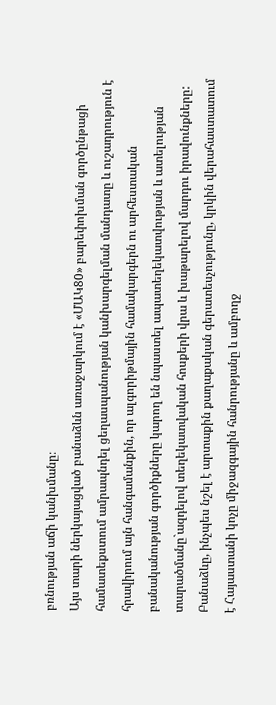բռնության աճի կանխմանը։
Այս տարի ներկայացված բանաձևն առաջարկում է «ՄԱԿ80» բարեփոխման գործընթացի համատեքստում ամրապնդել ցեղասպանության կանխարգելման մանդատը և ուշադրություն է հրավիրում այն հանգամանքին, որ ալգորիթմային համակարգերն ու արհեստական բանականության գործիքները կարող են նպաստել ապատեղեկատվության և ատելության տարածմանը`ազդելով տեղեկատվական հոսքերի վրա և խաթարելով մարդու իրավունքները:
Բանաձևը, ինչպես նշել է արտաքին քաղաքական գերատեսչությունը, կրկին վերահաստատում է Հայաստանի կոչը միջազգային հանրությանը և ամբողջ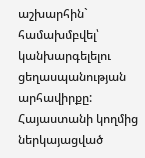աշխարհին` համախմբվել՝ կանխարգելելու ցեղասպանության արհավիրքը:
Հայաստանի կողմից ներկայացված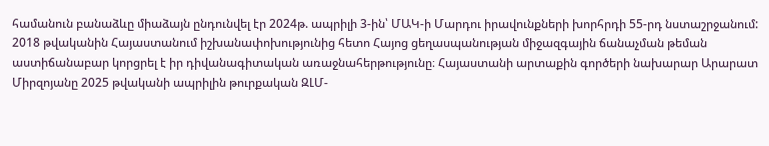համանուն բանաձևը միաձայն ընդունվել էր 2024թ. ապրիլի 3-ին՝ ՄԱԿ-ի Մարդու իրավունքների խորհրդի 55-րդ նստաշրջանում:
2018 թվականին Հայաստանում իշխանափոխությունից հետո Հայոց ցեղասպանության միջազգային ճանաչման թեման աստիճանաբար կորցրել է իր դիվանագիտական առաջնահերթությունը։ Հայաստանի արտաքին գործերի նախարար Արարատ Միրզոյանը 2025 թվականի ապրիլին թուրքական ԶԼՄ-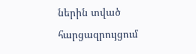ներին տված հարցազրույցում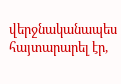վերջնականապես հայտարարել էր,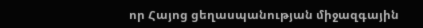որ Հայոց ցեղասպանության միջազգային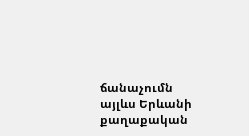ճանաչումն այլևս Երևանի քաղաքական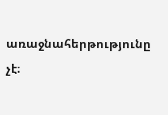առաջնահերթությունը չէ։